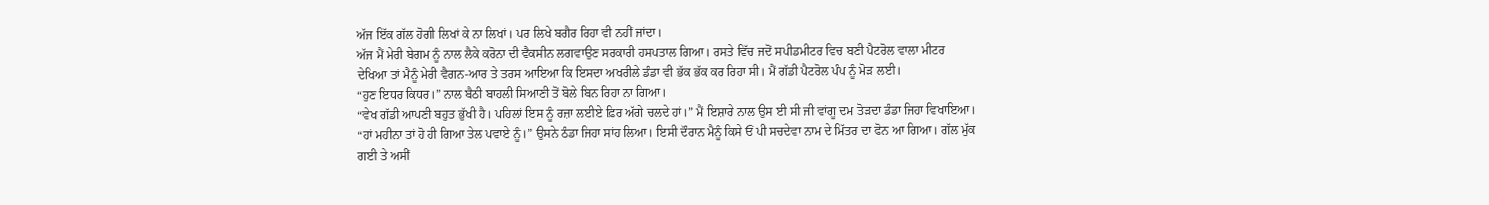ਅੱਜ ਇੱਕ ਗੱਲ ਹੋਗੀ ਲਿਖਾਂ ਕੇ ਨਾ ਲਿਖਾਂ। ਪਰ ਲਿਖੇ ਬਗੈਰ ਰਿਹਾ ਵੀ ਨਹੀਂ ਜਾਂਦਾ।
ਅੱਜ ਮੈਂ ਮੇਰੀ ਬੇਗਮ ਨੂੰ ਨਾਲ ਲੈਕੇ ਕਰੋਨਾ ਦੀ ਵੈਕਸੀਨ ਲਗਵਾਉਣ ਸਰਕਾਰੀ ਹਸਪਤਾਲ ਗਿਆ। ਰਸਤੇ ਵਿੱਚ ਜਦੋਂ ਸਪੀਡਮੀਟਰ ਵਿਚ ਬਣੀ ਪੈਟਰੋਲ ਵਾਲਾ ਮੀਟਰ ਦੇਖਿਆ ਤਾਂ ਮੈਨੂੰ ਮੇਰੀ ਵੈਗਨ-ਆਰ ਤੇ ਤਰਸ ਆਇਆ ਕਿ ਇਸਦਾ ਅਖਰੀਲੇ ਡੰਡਾ ਵੀ ਭੱਕ ਭੱਕ ਕਰ ਰਿਹਾ ਸੀ। ਮੈਂ ਗੱਡੀ ਪੈਟਰੋਲ ਪੰਪ ਨੂੰ ਮੋੜ ਲਈ।
“ਹੁਣ ਇਧਰ ਕਿਧਰ।” ਨਾਲ ਬੈਠੀ ਬਾਹਲੀ ਸਿਆਣੀ ਤੋਂ ਬੋਲੇ ਬਿਨ ਰਿਹਾ ਨਾ ਗਿਆ।
“ਵੇਖ ਗੱਡੀ ਆਪਣੀ ਬਹੁਤ ਭੁੱਖੀ ਹੈ। ਪਹਿਲਾਂ ਇਸ ਨੂੰ ਰਜ਼ਾ ਲਈਏ ਫ਼ਿਰ ਅੱਗੇ ਚਲਦੇ ਹਾਂ।” ਮੈਂ ਇਸ਼ਾਰੇ ਨਾਲ ਉਸ ਈ ਸੀ ਜੀ ਵਾਂਗੂ ਦਮ ਤੋੜਦਾ ਡੰਡਾ ਜਿਹਾ ਵਿਖਾਇਆ।
“ਹਾਂ ਮਹੀਨਾ ਤਾਂ ਹੋ ਹੀ ਗਿਆ ਤੇਲ ਪਵਾਏ ਨੂੰ।” ਉਸਨੇ ਠੰਡਾ ਜਿਹਾ ਸਾਂਹ ਲਿਆ। ਇਸੀ ਦੌਰਾਨ ਮੈਨੂੰ ਕਿਸੇ ਓਂ ਪੀ ਸਚਦੇਵਾ ਨਾਮ ਦੇ ਮਿੱਤਰ ਦਾ ਫੋਨ ਆ ਗਿਆ। ਗੱਲ ਮੁੱਕ ਗਈ ਤੇ ਅਸੀਂ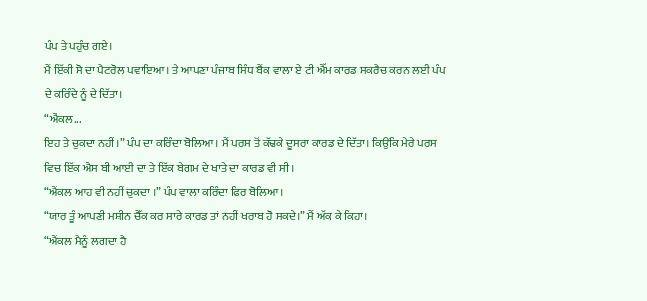ਪੰਪ ਤੇ ਪਹੁੰਚ ਗਏ।
ਮੈਂ ਇੱਕੀ ਸੋ ਦਾ ਪੈਟਰੋਲ ਪਵਾਇਆ। ਤੇ ਆਪਣਾ ਪੰਜਾਬ ਸਿੰਧ ਬੈਂਕ ਵਾਲਾ ਏ ਟੀ ਐੱਮ ਕਾਰਡ ਸਕਰੈਚ ਕਰਨ ਲਈ ਪੰਪ ਦੇ ਕਰਿੰਦੇ ਨੂੰ ਦੇ ਦਿੱਤਾ।
“ਐਂਕਲ...
ਇਹ ਤੇ ਚੁਕਦਾ ਨਹੀਂ।” ਪੰਪ ਦਾ ਕਰਿੰਦਾ ਬੋਲਿਆ। ਮੈਂ ਪਰਸ ਤੋਂ ਕੱਢਕੇ ਦੂਸਰਾ ਕਾਰਡ ਦੇ ਦਿੱਤਾ। ਕਿਉਂਕਿ ਮੇਰੇ ਪਰਸ ਵਿਚ ਇੱਕ ਐਸ ਬੀ ਆਈ ਦਾ ਤੇ ਇੱਕ ਬੇਗਮ ਦੇ ਖਾਤੇ ਦਾ ਕਾਰਡ ਵੀ ਸੀ।
“ਐਂਕਲ ਆਹ ਵੀ ਨਹੀਂ ਚੁਕਦਾ ।” ਪੰਪ ਵਾਲਾ ਕਰਿੰਦਾ ਫਿਰ ਬੋਲਿਆ।
“ਯਾਰ ਤੂੰ ਆਪਣੀ ਮਸ਼ੀਨ ਚੈੱਕ ਕਰ ਸਾਰੇ ਕਾਰਡ ਤਾਂ ਨਹੀਂ ਖਰਾਬ ਹੋ ਸਕਦੇ।” ਮੈਂ ਅੱਕ ਕੇ ਕਿਹਾ।
“ਐਂਕਲ ਮੈਨੂੰ ਲਗਦਾ ਹੈ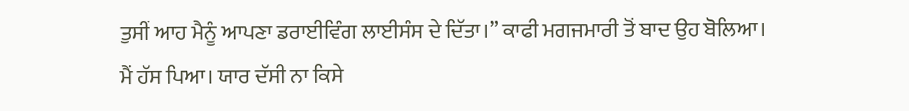ਤੁਸੀਂ ਆਹ ਮੈਨੂੰ ਆਪਣਾ ਡਰਾਈਵਿੰਗ ਲਾਈਸੰਸ ਦੇ ਦਿੱਤਾ।” ਕਾਫੀ ਮਗਜਮਾਰੀ ਤੋਂ ਬਾਦ ਉਹ ਬੋਲਿਆ।
ਮੈਂ ਹੱਸ ਪਿਆ। ਯਾਰ ਦੱਸੀ ਨਾ ਕਿਸੇ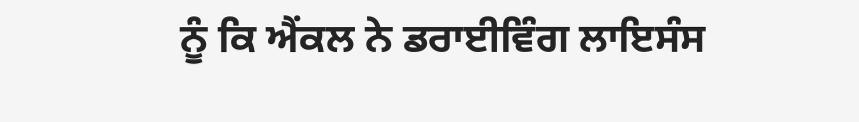ਨੂੰ ਕਿ ਐਂਕਲ ਨੇ ਡਰਾਈਵਿੰਗ ਲਾਇਸੰਸ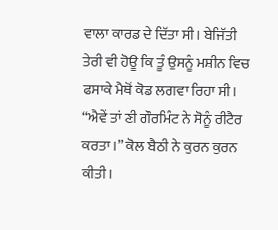ਵਾਲਾ ਕਾਰਡ ਦੇ ਦਿੱਤਾ ਸੀ। ਬੇਜਿੱਤੀ ਤੇਰੀ ਵੀ ਹੋਊ ਕਿ ਤੂੰ ਉਸਨੂੰ ਮਸ਼ੀਨ ਵਿਚ ਫਸਾਕੇ ਮੈਥੋਂ ਕੋਡ ਲਗਵਾ ਰਿਹਾ ਸੀ।
“ਐਵੇਂ ਤਾਂ ਣੀ ਗੌਰਮਿੰਟ ਨੇ ਸੋਨੂੰ ਰੀਟੈਰ ਕਰਤਾ।” ਕੋਲ ਬੈਠੀ ਨੇ ਕੁਰਨ ਕੁਰਨ ਕੀਤੀ।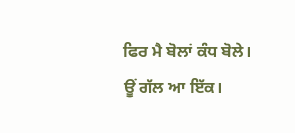ਫਿਰ ਮੈ ਬੋਲਾਂ ਕੰਧ ਬੋਲੇ।
ਊਂ ਗੱਲ ਆ ਇੱਕ।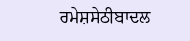ਰਮੇਸ਼ਸੇਠੀਬਾਦਲ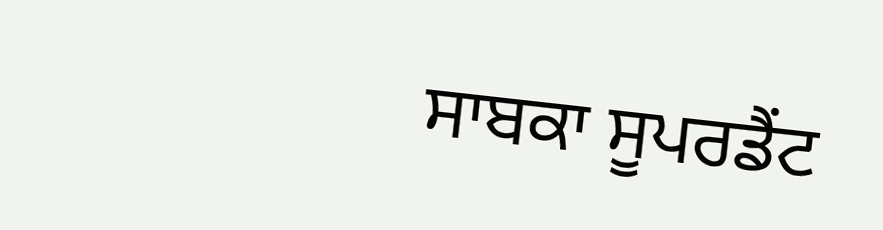ਸਾਬਕਾ ਸੂਪਰਡੈਂਟ